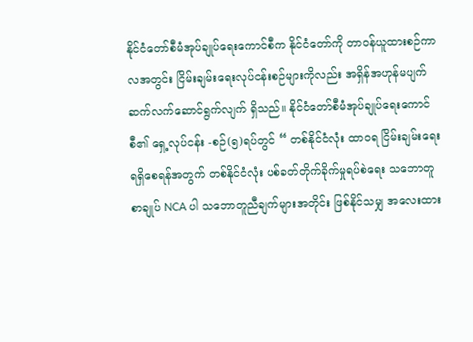နိုင်ငံတော်စီမံအုပ်ချုပ်ရေးကောင်စီက နိုင်ငံတော်ကို တာဝန်ယူထားစဉ်ကာလအတွင်း ငြိမ်းချမ်းရေးလုပ်ငန်းစဉ်များကိုလည်း အရှိန်အဟုန်မပျက် ဆက်လက်ဆောင်ရွက်လျက် ရှိသည်။ နိုင်ငံတော်စီမံအုပ်ချုပ်ရေးကောင်စီ၏ ရှေ့လုပ်ငန်း -စဉ်(၅)ရပ်တွင် “ တစ်နိုင်ငံလုံး ထာဝရ ငြိမ်းချမ်းရေးရရှိစေရန်အတွက် တစ်နိုင်ငံလုံး ပစ်ခတ်တိုက်ခိုက်မှုရပ်စဲရေး သဘောတူစာချုပ် NCA ပါ သဘောတူညီချက်များအတိုင်း ဖြစ်နိုင်သမျှ အလေးထား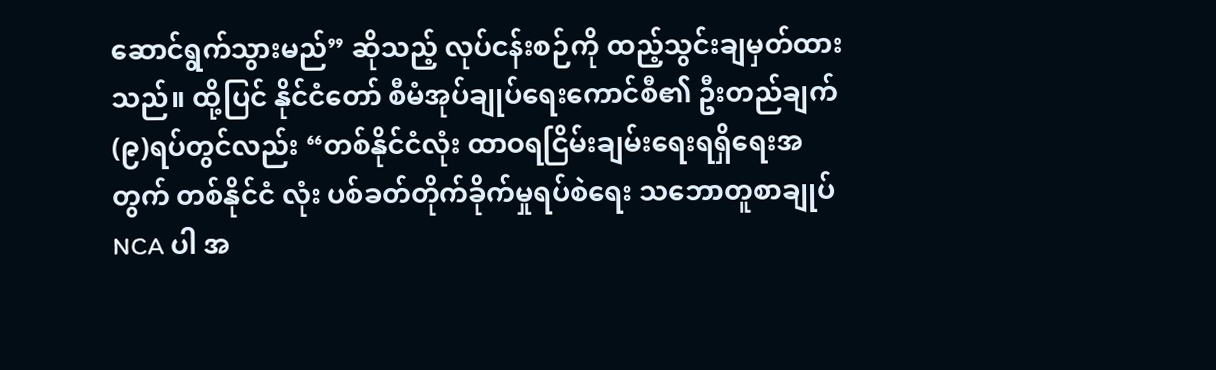ဆောင်ရွက်သွားမည်” ဆိုသည့် လုပ်ငန်းစဉ်ကို ထည့်သွင်းချမှတ်ထားသည်။ ထို့ပြင် နိုင်ငံတော် စီမံအုပ်ချုပ်ရေးကောင်စီ၏ ဦးတည်ချက်(၉)ရပ်တွင်လည်း “တစ်နိုင်ငံလုံး ထာဝရငြိမ်းချမ်းရေးရရှိရေးအတွက် တစ်နိုင်ငံ လုံး ပစ်ခတ်တိုက်ခိုက်မှုရပ်စဲရေး သဘောတူစာချုပ် NCA ပါ အ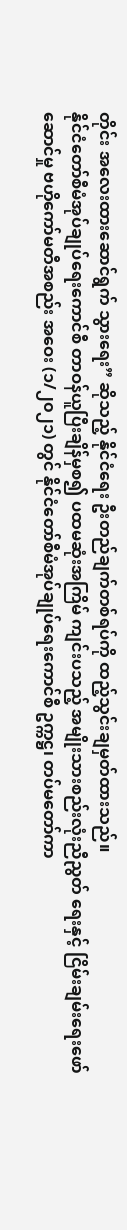တိုင်း အလေးထားဆောင်ရွက် သွားရေး” ဆိုသည့် နိုင်ငံရေး ဦးတည်ချက်တစ်ရပ်ကို ထည့်သွင်းချမှတ်ထားသည်။
နိုင်ငံတော်စီမံအုပ်ချုပ်ရေးကောင်စီ တာဝန်ယူပြီးချိန်မှစ၍ ပထမဆုံးအကြိမ် ကျင်းပသည့် အမျိုးသားစည်းလုံးညီညွတ် ရေးနှင့် ငြိမ်းချမ်းရေးဖော်ဆောင်မှု ဗဟိုကော်မတီအစည်း အဝေး (၁/၂၀၂၁) တွင် နိုင်ငံတော်စီမံအုပ်ချုပ်ရေးကောင်စီ ဥက္ကဋ္ဌ၊ တပ်မတော်ကာ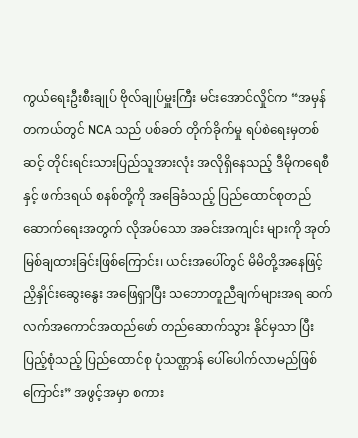ကွယ်ရေးဦးစီးချုပ် ဗိုလ်ချုပ်မှူးကြီး မင်းအောင်လှိုင်က “အမှန်တကယ်တွင် NCA သည် ပစ်ခတ် တိုက်ခိုက်မှု ရပ်စဲရေးမှတစ်ဆင့် တိုင်းရင်းသားပြည်သူအားလုံး အလိုရှိနေသည့် ဒီမိုကရေစီနှင့် ဖက်ဒရယ် စနစ်တို့ကို အခြေခံသည့် ပြည်ထောင်စုတည်ဆောက်ရေးအတွက် လိုအပ်သော အခင်းအကျင်း များကို အုတ်မြစ်ချထားခြင်းဖြစ်ကြောင်း၊ ယင်းအပေါ်တွင် မိမိတို့အနေဖြင့် ညှိနှိုင်းဆွေးနွေး အဖြေရှာပြီး သဘောတူညီချက်များအရ ဆက်လက်အကောင်အထည်ဖော် တည်ဆောက်သွား နိုင်မှသာ ပြီးပြည့်စုံသည့် ပြည်ထောင်စု ပုံသဏ္ဌာန် ပေါ်ပေါက်လာမည်ဖြစ်ကြောင်း” အဖွင့်အမှာ စကား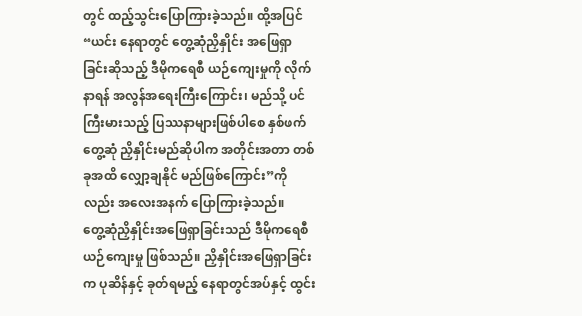တွင် ထည့်သွင်းပြောကြားခဲ့သည်။ ထို့အပြင် “ယင်း နေရာတွင် တွေ့ဆုံညှိနှိုင်း အဖြေရှာ ခြင်းဆိုသည့် ဒီမိုကရေစီ ယဉ်ကျေးမှုကို လိုက်နာရန် အလွန်အရေးကြီးကြောင်း၊ မည်သို့ ပင် ကြီးမားသည့် ပြဿနာများဖြစ်ပါစေ နှစ်ဖက်တွေ့ဆုံ ညှိနှိုင်းမည်ဆိုပါက အတိုင်းအတာ တစ်ခုအထိ လျှော့ချနိုင် မည်ဖြစ်ကြောင်း”ကိုလည်း အလေးအနက် ပြောကြားခဲ့သည်။
တွေ့ဆုံညှိနှိုင်းအဖြေရှာခြင်းသည် ဒီမိုကရေစီယဉ်ကျေးမှု ဖြစ်သည်။ ညှိနှိုင်းအဖြေရှာခြင်းက ပုဆိန်နှင့် ခုတ်ရမည့် နေရာတွင်အပ်နှင့် ထွင်း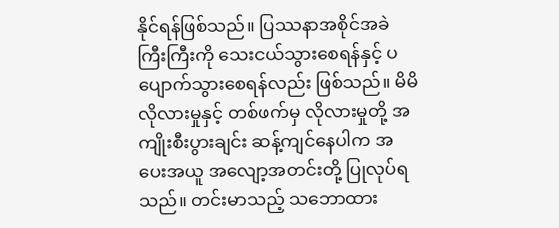နိုင်ရန်ဖြစ်သည်။ ပြဿနာအစိုင်အခဲ ကြီးကြီးကို သေးငယ်သွားစေရန်နှင့် ပပျောက်သွားစေရန်လည်း ဖြစ်သည်။ မိမိလိုလားမှုနှင့် တစ်ဖက်မှ လိုလားမှုတို့ အကျိုးစီးပွားချင်း ဆန့်ကျင်နေပါက အပေးအယူ အလျော့အတင်းတို့ ပြုလုပ်ရ သည်။ တင်းမာသည့် သဘောထား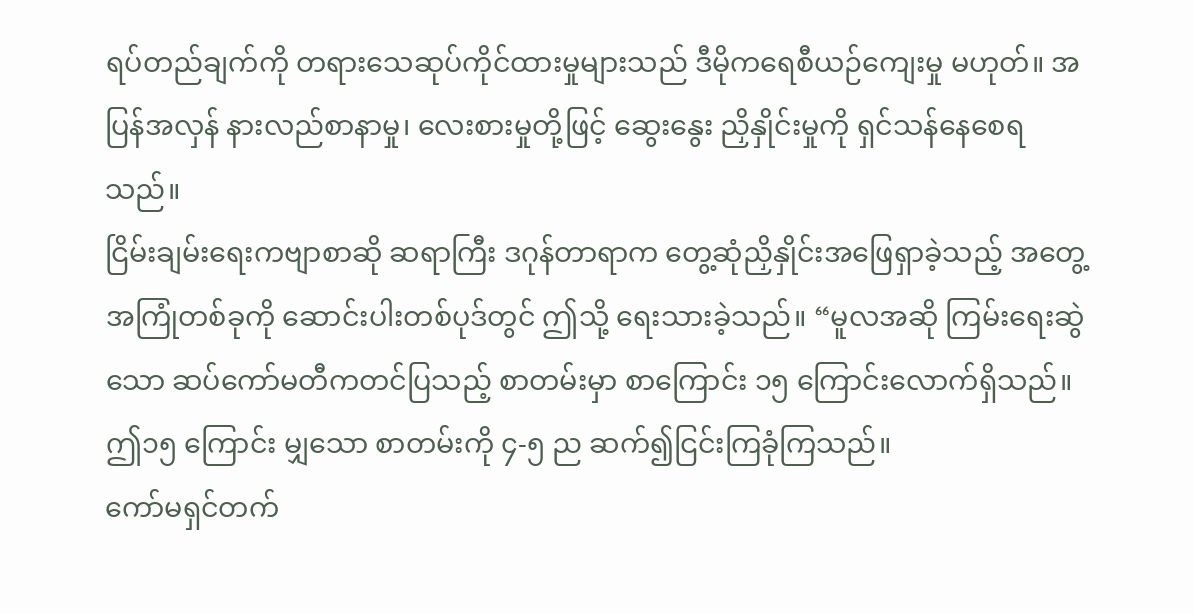ရပ်တည်ချက်ကို တရားသေဆုပ်ကိုင်ထားမှုများသည် ဒီမိုကရေစီယဉ်ကျေးမှု မဟုတ်။ အပြန်အလှန် နားလည်စာနာမှု၊ လေးစားမှုတို့ဖြင့် ဆွေးနွေး ညှိနှိုင်းမှုကို ရှင်သန်နေစေရသည်။
ငြိမ်းချမ်းရေးကဗျာစာဆို ဆရာကြီး ဒဂုန်တာရာက တွေ့ဆုံညှိနှိုင်းအဖြေရှာခဲ့သည့် အတွေ့ အကြုံတစ်ခုကို ဆောင်းပါးတစ်ပုဒ်တွင် ဤသို့ ရေးသားခဲ့သည်။ “မူလအဆို ကြမ်းရေးဆွဲသော ဆပ်ကော်မတီကတင်ပြသည့် စာတမ်းမှာ စာကြောင်း ၁၅ ကြောင်းလောက်ရှိသည်။ ဤ၁၅ ကြောင်း မျှသော စာတမ်းကို ၄-၅ ည ဆက်၍ငြင်းကြခုံကြသည်။
ကော်မရှင်တက်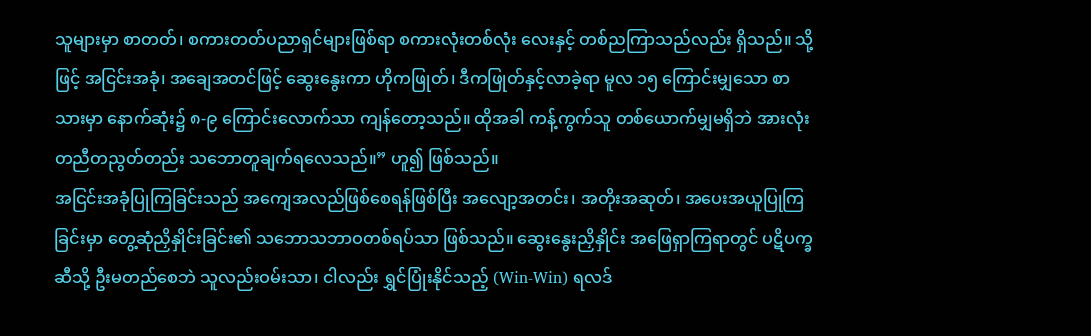သူများမှာ စာတတ်၊ စကားတတ်ပညာရှင်များဖြစ်ရာ စကားလုံးတစ်လုံး လေးနှင့် တစ်ညကြာသည်လည်း ရှိသည်။ သို့ဖြင့် အငြင်းအခုံ၊ အချေအတင်ဖြင့် ဆွေးနွေးကာ ဟိုကဖြုတ်၊ ဒီကဖြုတ်နှင့်လာခဲ့ရာ မူလ ၁၅ ကြောင်းမျှသော စာသားမှာ နောက်ဆုံး၌ ၈-၉ ကြောင်းလောက်သာ ကျန်တော့သည်။ ထိုအခါ ကန့်ကွက်သူ တစ်ယောက်မျှမရှိဘဲ အားလုံး တညီတညွတ်တည်း သဘောတူချက်ရလေသည်။” ဟူ၍ ဖြစ်သည်။
အငြင်းအခုံပြုကြခြင်းသည် အကျေအလည်ဖြစ်စေရန်ဖြစ်ပြီး အလျော့အတင်း၊ အတိုးအဆုတ်၊ အပေးအယူပြုကြခြင်းမှာ တွေ့ဆုံညှိနှိုင်းခြင်း၏ သဘောသဘာဝတစ်ရပ်သာ ဖြစ်သည်။ ဆွေးနွေးညှိနှိုင်း အဖြေရှာကြရာတွင် ပဋိပက္ခဆီသို့ ဦးမတည်စေဘဲ သူလည်းဝမ်းသာ၊ ငါလည်း ရွှင်ပြုံးနိုင်သည့် (Win-Win) ရလဒ်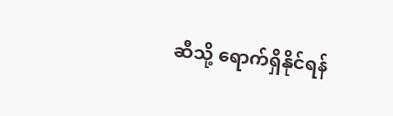ဆီသို့ ရောက်ရှိနိုင်ရန်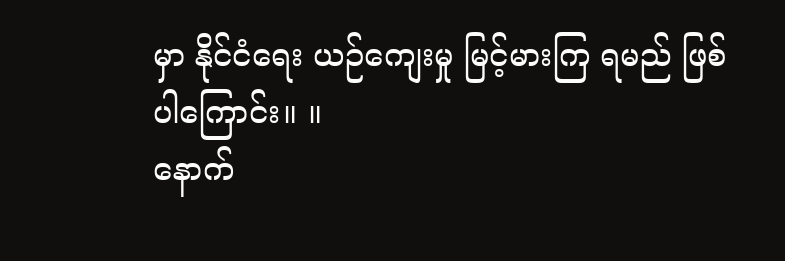မှာ နိုင်ငံရေး ယဉ်ကျေးမှု မြင့်မားကြ ရမည် ဖြစ်ပါကြောင်း။ ။
နောက်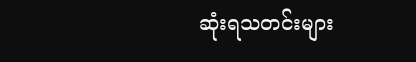ဆုံးရသတင်းများ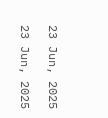23 Jun, 2025

23 Jun, 2025